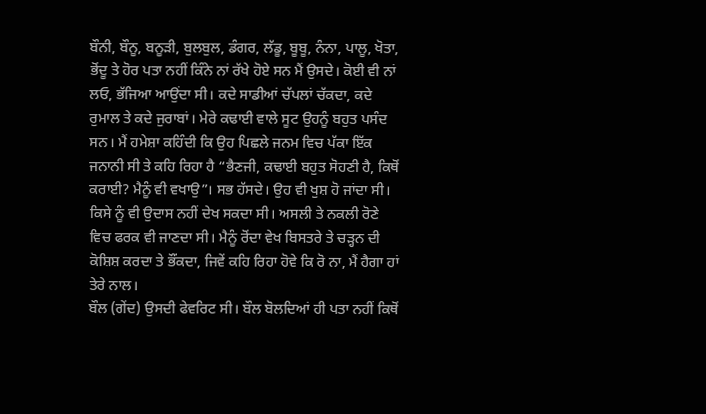ਬੌਨੀ, ਬੌਨੂ, ਬਨੂੜੀ, ਬੁਲਬੁਲ, ਡੰਗਰ, ਲੱਡੂ, ਬੂਬੂ, ਨੰਨਾ, ਪਾਲੂ, ਖੋਤਾ, ਭੋਂਦੂ ਤੇ ਹੋਰ ਪਤਾ ਨਹੀਂ ਕਿੰਨੇ ਨਾਂ ਰੱਖੇ ਹੋਏ ਸਨ ਮੈਂ ਉਸਦੇ। ਕੋਈ ਵੀ ਨਾਂ ਲਓ, ਭੱਜਿਆ ਆਉਂਦਾ ਸੀ। ਕਦੇ ਸਾਡੀਆਂ ਚੱਪਲਾਂ ਚੱਕਦਾ, ਕਦੇ ਰੁਮਾਲ ਤੇ ਕਦੇ ਜੁਰਾਬਾਂ। ਮੇਰੇ ਕਢਾਈ ਵਾਲੇ ਸੂਟ ਉਹਨੂੰ ਬਹੁਤ ਪਸੰਦ ਸਨ। ਮੈਂ ਹਮੇਸ਼ਾ ਕਹਿੰਦੀ ਕਿ ਉਹ ਪਿਛਲੇ ਜਨਮ ਵਿਚ ਪੱਕਾ ਇੱਕ ਜਨਾਨੀ ਸੀ ਤੇ ਕਹਿ ਰਿਹਾ ਹੈ “ਭੈਣਜੀ, ਕਢਾਈ ਬਹੁਤ ਸੋਹਣੀ ਹੈ, ਕਿਥੋਂ ਕਰਾਈ? ਮੈਨੂੰ ਵੀ ਵਖਾਉ”। ਸਭ ਹੱਸਦੇ। ਉਹ ਵੀ ਖੁਸ਼ ਹੋ ਜਾਂਦਾ ਸੀ। ਕਿਸੇ ਨੂੰ ਵੀ ਉਦਾਸ ਨਹੀਂ ਦੇਖ ਸਕਦਾ ਸੀ। ਅਸਲੀ ਤੇ ਨਕਲੀ ਰੋਣੇ ਵਿਚ ਫਰਕ ਵੀ ਜਾਣਦਾ ਸੀ। ਮੈਨੂੰ ਰੋਂਦਾ ਵੇਖ ਬਿਸਤਰੇ ਤੇ ਚੜ੍ਹਨ ਦੀ ਕੋਸ਼ਿਸ਼ ਕਰਦਾ ਤੇ ਭੌਂਕਦਾ, ਜਿਵੇਂ ਕਹਿ ਰਿਹਾ ਹੋਵੇ ਕਿ ਰੋ ਨਾ, ਮੈਂ ਹੈਗਾ ਹਾਂ ਤੇਰੇ ਨਾਲ।
ਬੌਲ (ਗੇਂਦ) ਉਸਦੀ ਫੇਵਰਿਟ ਸੀ। ਬੌਲ ਬੋਲਦਿਆਂ ਹੀ ਪਤਾ ਨਹੀਂ ਕਿਥੋਂ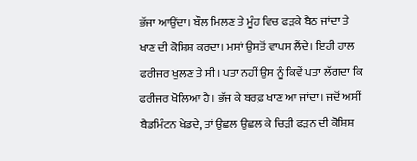ਭੱਜਾ ਆਉਂਦਾ। ਬੌਲ ਮਿਲਣ ਤੇ ਮੂੰਹ ਵਿਚ ਫੜਕੇ ਬੈਠ ਜਾਂਦਾ ਤੇ ਖਾਣ ਦੀ ਕੋਸ਼ਿਸ਼ ਕਰਦਾ। ਮਸਾਂ ਉਸਤੋਂ ਵਾਪਸ ਲੈਂਦੇ। ਇਹੀ ਹਾਲ ਫਰੀਜਰ ਖੁਲਣ ਤੇ ਸੀ। ਪਤਾ ਨਹੀਂ ਉਸ ਨੂੰ ਕਿਵੇਂ ਪਤਾ ਲੱਗਦਾ ਕਿ ਫਰੀਜਰ ਖੋਲਿਆ ਹੈ। ਭੱਜ ਕੇ ਬਰਫ਼ ਖਾਣ ਆ ਜਾਂਦਾ। ਜਦੋਂ ਅਸੀਂ ਬੈਡਮਿੰਟਨ ਖੇਡਦੇ, ਤਾਂ ਉਛਲ ਉਛਲ ਕੇ ਚਿੜੀ ਫੜਨ ਦੀ ਕੋਸ਼ਿਸ਼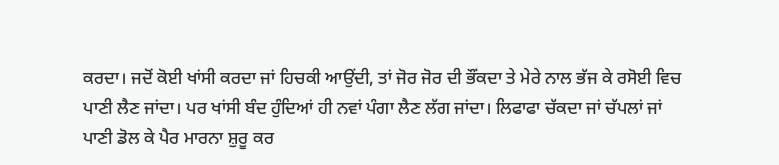ਕਰਦਾ। ਜਦੋਂ ਕੋਈ ਖਾਂਸੀ ਕਰਦਾ ਜਾਂ ਹਿਚਕੀ ਆਉਂਦੀ, ਤਾਂ ਜੋਰ ਜੋਰ ਦੀ ਭੌਂਕਦਾ ਤੇ ਮੇਰੇ ਨਾਲ ਭੱਜ ਕੇ ਰਸੋਈ ਵਿਚ ਪਾਣੀ ਲੈਣ ਜਾਂਦਾ। ਪਰ ਖਾਂਸੀ ਬੰਦ ਹੁੰਦਿਆਂ ਹੀ ਨਵਾਂ ਪੰਗਾ ਲੈਣ ਲੱਗ ਜਾਂਦਾ। ਲਿਫਾਫਾ ਚੱਕਦਾ ਜਾਂ ਚੱਪਲਾਂ ਜਾਂ ਪਾਣੀ ਡੋਲ ਕੇ ਪੈਰ ਮਾਰਨਾ ਸ਼ੁਰੂ ਕਰ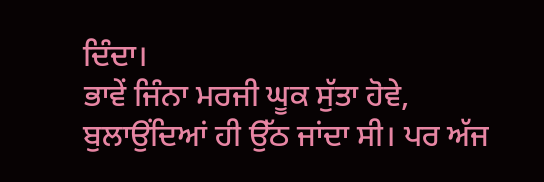ਦਿੰਦਾ।
ਭਾਵੇਂ ਜਿੰਨਾ ਮਰਜੀ ਘੂਕ ਸੁੱਤਾ ਹੋਵੇ, ਬੁਲਾਉਂਦਿਆਂ ਹੀ ਉੱਠ ਜਾਂਦਾ ਸੀ। ਪਰ ਅੱਜ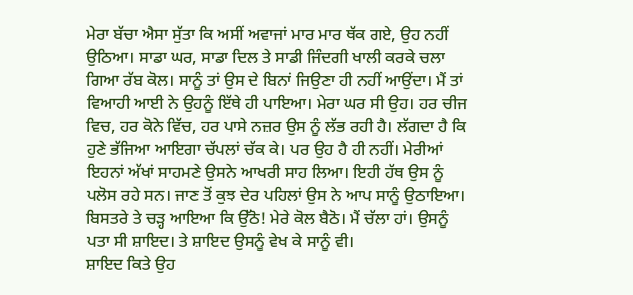ਮੇਰਾ ਬੱਚਾ ਐਸਾ ਸੁੱਤਾ ਕਿ ਅਸੀਂ ਅਵਾਜਾਂ ਮਾਰ ਮਾਰ ਥੱਕ ਗਏ, ਉਹ ਨਹੀਂ ਉਠਿਆ। ਸਾਡਾ ਘਰ, ਸਾਡਾ ਦਿਲ ਤੇ ਸਾਡੀ ਜਿੰਦਗੀ ਖਾਲੀ ਕਰਕੇ ਚਲਾ ਗਿਆ ਰੱਬ ਕੋਲ। ਸਾਨੂੰ ਤਾਂ ਉਸ ਦੇ ਬਿਨਾਂ ਜਿਉਣਾ ਹੀ ਨਹੀਂ ਆਉਂਦਾ। ਮੈਂ ਤਾਂ ਵਿਆਹੀ ਆਈ ਨੇ ਉਹਨੂੰ ਇੱਥੇ ਹੀ ਪਾਇਆ। ਮੇਰਾ ਘਰ ਸੀ ਉਹ। ਹਰ ਚੀਜ ਵਿਚ, ਹਰ ਕੋਨੇ ਵਿੱਚ, ਹਰ ਪਾਸੇ ਨਜ਼ਰ ਉਸ ਨੂੰ ਲੱਭ ਰਹੀ ਹੈ। ਲੱਗਦਾ ਹੈ ਕਿ ਹੁਣੇ ਭੱਜਿਆ ਆਇਗਾ ਚੱਪਲਾਂ ਚੱਕ ਕੇ। ਪਰ ਉਹ ਹੈ ਹੀ ਨਹੀਂ। ਮੇਰੀਆਂ ਇਹਨਾਂ ਅੱਖਾਂ ਸਾਹਮਣੇ ਉਸਨੇ ਆਖਰੀ ਸਾਹ ਲਿਆ। ਇਹੀ ਹੱਥ ਉਸ ਨੂੰ ਪਲੋਸ ਰਹੇ ਸਨ। ਜਾਣ ਤੋਂ ਕੁਝ ਦੇਰ ਪਹਿਲਾਂ ਉਸ ਨੇ ਆਪ ਸਾਨੂੰ ਉਠਾਇਆ। ਬਿਸਤਰੇ ਤੇ ਚੜ੍ਹ ਆਇਆ ਕਿ ਉੱਠੋ! ਮੇਰੇ ਕੋਲ ਬੈਠੋ। ਮੈਂ ਚੱਲਾ ਹਾਂ। ਉਸਨੂੰ ਪਤਾ ਸੀ ਸ਼ਾਇਦ। ਤੇ ਸ਼ਾਇਦ ਉਸਨੂੰ ਵੇਖ ਕੇ ਸਾਨੂੰ ਵੀ।
ਸ਼ਾਇਦ ਕਿਤੇ ਉਹ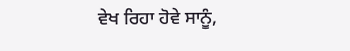ਵੇਖ ਰਿਹਾ ਹੋਵੇ ਸਾਨੂੰ,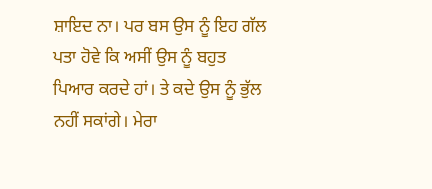ਸ਼ਾਇਦ ਨਾ। ਪਰ ਬਸ ਉਸ ਨੂੰ ਇਹ ਗੱਲ ਪਤਾ ਹੋਵੇ ਕਿ ਅਸੀਂ ਉਸ ਨੂੰ ਬਹੁਤ ਪਿਆਰ ਕਰਦੇ ਹਾਂ। ਤੇ ਕਦੇ ਉਸ ਨੂੰ ਭੁੱਲ ਨਹੀਂ ਸਕਾਂਗੇ। ਮੇਰਾ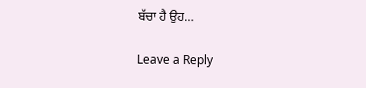ਬੱਚਾ ਹੈ ਉਹ…

Leave a Reply